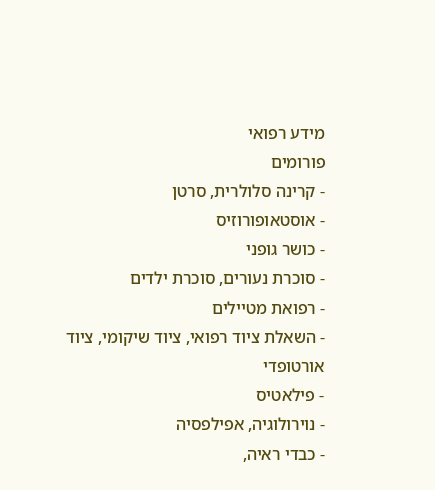מידע רפואי
פורומים
- קרינה סלולרית, סרטן
- אוסטאופורוזיס
- כושר גופני
- סוכרת נעורים, סוכרת ילדים
- רפואת מטיילים
- השאלת ציוד רפואי, ציוד שיקומי, ציוד אורטופדי
- פילאטיס
- נוירולוגיה, אפילפסיה
- כבדי ראיה,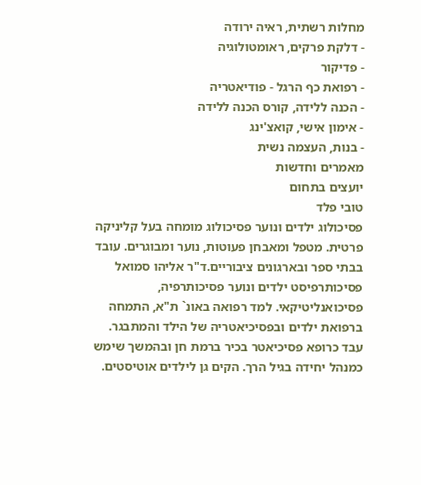מחלות רשתית, ראיה ירודה
- דלקת פרקים, ראומטולוגיה
- פדיקור
- רפואת כף הרגל - פודיאטריה
- הכנה ללידה, קורס הכנה ללידה
- אימון אישי, קואצ'ינג
- בנות, העצמה נשית
מאמרים וחדשות
יועצים בתחום
טובי פלד
פסיכולוג ילדים ונוער פסיכולוג מומחה בעל קליניקה פרטית. מטפל ומאבחן פעוטות, נוער ומבוגרים. עובד בבתי ספר ובארגונים ציבוריים.ד"ר אליהו סמואל
פסיכותרפיסט ילדים ונוער פסיכותרפיה, פסיכואנליטיקאי. למד רפואה באונ` ת"א, התמחה ברפואת ילדים ובפסיכיאטריה של הילד והמתבגר. עבד כרופא פסיכיאטר בכיר ברמת חן ובהמשך שימש כמנהל יחידה בגיל הרך. הקים גן לילדים אוטיסטים.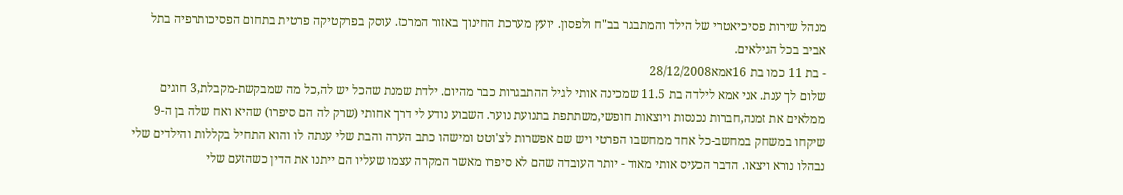מנהל שירות פסיכיאטרי של הילד והמתבגר בב"ח ולפסון. יועץ מערכת החינוך באזור המרכז. עוסק בפרקטיקה פרטית בתחום הפסיכותרפיה בתל אביב בכל הגילאים.
- בת 11 כמו בת 16אמא28/12/2008
שלום לך ענת. אני אמא לילדה בת 11.5 שמכינה אותי לגיל ההתבגרות כבר מהיום. ילדת שמנת שהכל יש לה,כל מה שמבקשת-מקבלת,3 חוגים ממלאים את זמנה,חברות נכנסות ויוצאות חופשי,משתתפת בתנועת נוער. השבוע נודע לי דרך אחותי (שרק לה הם סיפרו) שהיא ואח שלה בן ה-9 שיקחו במשחק במחשב-כל אחד ממחשבו הפרטי ויש שם אפשרות לצ'וטט ומישהו כתב הערה והבת שלי ענתה לו והוא התחיל בקללות והילדים שלי נבהלו נורא ויצאו. הדבר הכעיס אותי מאוד - יותר העובדה שהם לא סיפרו מאשר המקרה עצמו שעליו הם ייתנו את הדין כשהזעם שלי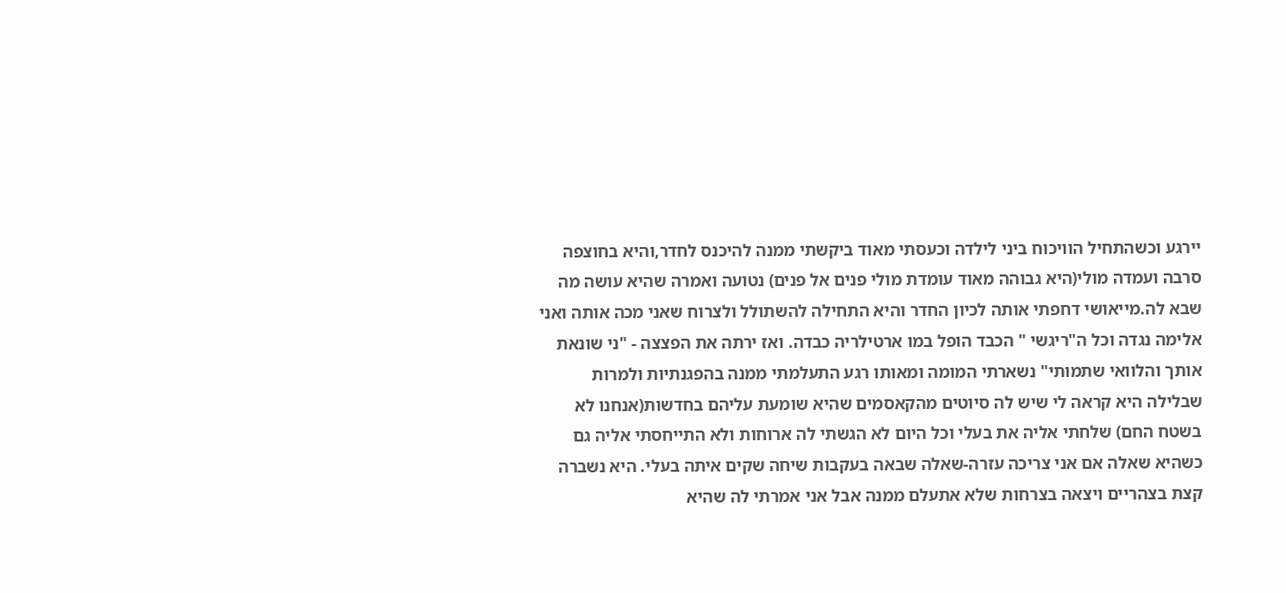יירגע וכשהתחיל הוויכוח ביני לילדה וכעסתי מאוד ביקשתי ממנה להיכנס לחדר,והיא בחוצפה סרבה ועמדה מולי(היא גבוהה מאוד עומדת מולי פנים אל פנים) נטועה ואמרה שהיא עושה מה שבא לה.מייאושי דחפתי אותה לכיון החדר והיא התחילה להשתולל ולצרוח שאני מכה אותה ואני אלימה נגדה וכל ה"ריגשי " הכבד הופל במו ארטילריה כבדה. ואז ירתה את הפצצה - "ני שונאת אותך והלוואי שתמותי" נשארתי המומה ומאותו רגע התעלמתי ממנה בהפגנתיות ולמרות שבלילה היא קראה לי שיש לה סיוטים מהקאסמים שהיא שומעת עליהם בחדשות(אנחנו לא בשטח החם) שלחתי אליה את בעלי וכל היום לא הגשתי לה ארוחות ולא התייחסתי אליה גם כשהיא שאלה אם אני צריכה עזרה-שאלה שבאה בעקבות שיחה שקים איתה בעלי. היא נשברה קצת בצהריים ויצאה בצרחות שלא אתעלם ממנה אבל אני אמרתי לה שהיא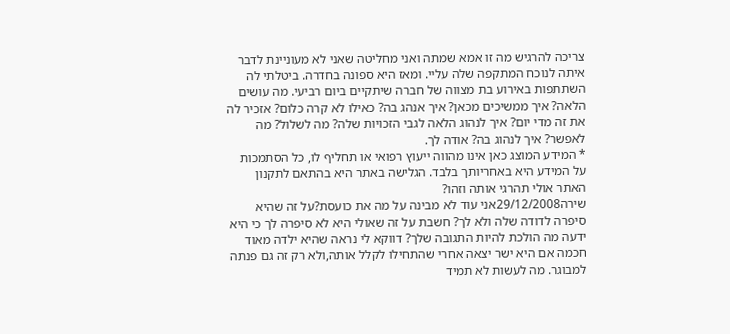צריכה להרגיש מה זו אמא שמתה ואני מחליטה שאני לא מעוניינת לדבר איתה לנוכח המתקפה שלה עליי. ומאז היא ספונה בחדרה. ביטלתי לה השתתפות באירוע בת מצווה של חברה שיתקיים ביום רביעי. מה עושים הלאה? איך ממשיכים מכאן? איך אנהג בה? כאילו לא קרה כלום? אזכיר לה את זה מדי יום? איך לנהוג הלאה לגבי הזכויות שלה? מה לשלול? מה לאפשר? איך לנהוג בה? אודה לך.
* המידע המוצג כאן אינו מהווה ייעוץ רפואי או תחליף לו, כל הסתמכות על המידע היא באחריותך בלבד. הגלישה באתר היא בהתאם לתקנון האתר אולי תהרגי אותה וזהו?
שירה29/12/2008אני עוד לא מבינה על מה את כועסת?על זה שהיא סיפרה לדודה שלה ולא לך? חשבת על זה שאולי היא לא סיפרה לך כי היא ידעה מה הולכת להיות התגובה שלך? דווקא לי נראה שהיא ילדה מאוד חכמה אם היא ישר יצאה אחרי שהתחילו לקלל אותה,ולא רק זה גם פנתה למבוגר. מה לעשות לא תמיד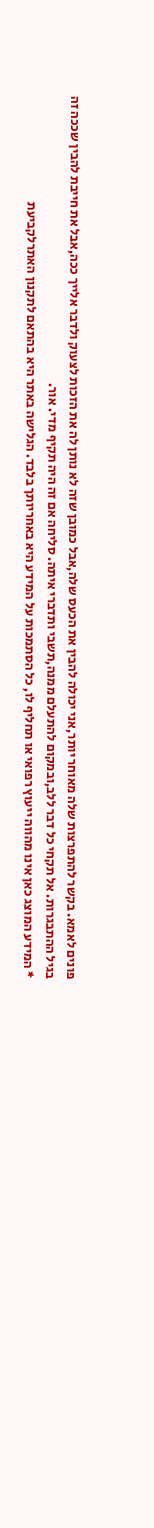פונים לאמא. בקשר להתפרצות שלה מאוחר יותר,אני יכולה להבין את הכעס שלה,אבל כמובן שזה לא נותן לה את הזכות לצעוק ולדבר אלייך ככה,אבל את חייבת להבין שככה זה בגיל ההתבגרות. אל תקחי כל דבר ללב,ובמקום להתעלם ממנה,תשבי ותדברי איתה. סליחה אם זה היה תקיף מדי. אור.
* המידע המוצג כאן אינו מהווה ייעוץ רפואי או תחליף לו, כל הסתמכות על המידע היא באחריותך בלבד. הגלישה באתר היא בהתאם לתקנון האתרלקביעת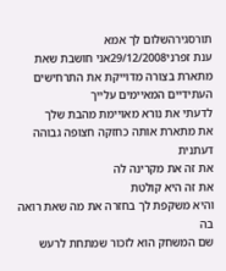תורסגירהשלום לך אמא
ענת זפרני29/12/2008אני חושבת שאת מתארת בצורה מדוייקת את התרחישים העתידיים המאיימים עלייך
לדעתי את נורא מאויימת מהבת שלך
את מתארת אותה כחזקה חצופה גבוהה דעתנית
את זה את מקרינה לה
את זה היא קולטת
והיא משקפת לך בחזרה את מה שאת רואה בה
שם המשחק הוא לזכור שמתחת לרעש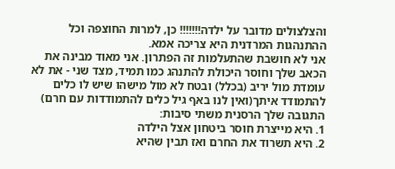והצלצולים מדובר על ילדה!!!!!!! כן, למרות החוצפה וכל ההתנהגות המרדנית היא צריכה אמא.
אני לא חושבת שהתעלמות זה הפתרון. אני מאוד מבינה את הכאב שלך וחוסר היכולת להתנהג כמו תמיד, מצד שני - את לא עומדת מול יריב (בכלל) ובטח לא מול מישהו שיש לו כלים להתמודד איתך(ואין לנו באף גיל כלים להתמודדות עם חרם) התגובה שלך הרסנית משתי סיבות:
1. היא מייצרת חוסר ביטחון אצל הילדה
2. היא תשרוד את החרם ואז תבין שהיא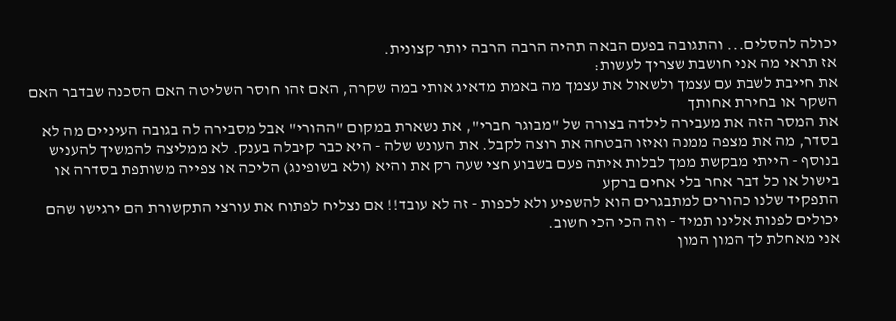יכולה להסלים... והתגובה בפעם הבאה תהיה הרבה הרבה יותר קצונית.
אז תראי מה אני חושבת שצריך לעשות:
את חייבת לשבת עם עצמך ולשאול את עצמך מה באמת מדאיג אותי במה שקרה, האם זהו חוסר השליטה האם הסכנה שבדבר האם השקר או בחירת אחותך
את המסר הזה את מעבירה לילדה בצורה של "מבוגר חברי", את נשארת במקום "ההורי" אבל מסבירה לה בגובה העיניים מה לא בסדר, מה את מצפה ממנה ואיזו הבטחה את רוצה לקבל. את העונש שלה - היא כבר קיבלה בענק. לא ממליצה להמשיך להעניש
בנוסף - הייתי מבקשת ממך לבלות איתה פעם בשבוע חצי שעה רק את והיא (ולא בשופינג) הליכה או צפייה משותפת בסדרה או בישול או כל דבר אחר בלי אחים ברקע
התפקיד שלנו כהורים למתבגרים הוא להשפיע ולא לכפות - זה לא עובד!! אם נצליח לפתוח את עורצי התקשורת הם ירגישו שהם יכולים לפנות אלינו תמיד - וזה הכי הכי חשוב.
אני מאחלת לך המון המון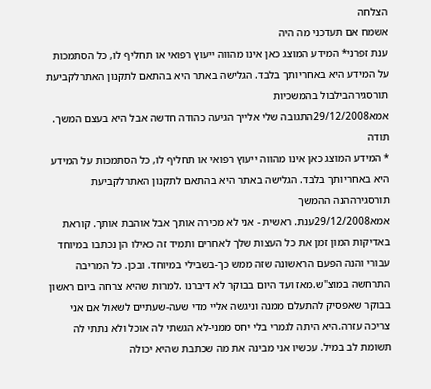הצלחה
אשמח אם תעדכני מה היה
ענת זפרני* המידע המוצג כאן אינו מהווה ייעוץ רפואי או תחליף לו, כל הסתמכות על המידע היא באחריותך בלבד. הגלישה באתר היא בהתאם לתקנון האתרלקביעת תורסגירהבילבול בהמשכיות
אמא29/12/2008התגובה שלי אלייך הגיעה כהודה חדשה אבל היא בעצם המשך. תודה
* המידע המוצג כאן אינו מהווה ייעוץ רפואי או תחליף לו, כל הסתמכות על המידע היא באחריותך בלבד. הגלישה באתר היא בהתאם לתקנון האתרלקביעת תורסגירההנה ההמשך
אמא29/12/2008ענת. ראשית - אני לא מכירה אותך אבל אוהבת אותך. קוראת באדיקות המון זמן את כל העצות שלך לאחרים ותמיד זה כאילו הן נכתבו במיוחד עבורי והנה הפעם הראשונה שזה ממש כך-בשבילי במיוחד. ובכן. כל המריבה התרחשה במוצ"ש.מאז ועד היום בבוקר לא דיברנו .למרות שהיא צרחה ביום ראשון בבוקר שאפסיק להתעלם ממנה וניגשה אליי מדי שעה-שעתיים לשאול אם אני צריכה עזרה.היא היתה לגמרי בלי יחס ממני-לא הגשתי לה אוכל ולא נתתי לה תשומת לב במיל. עכשיו אני מבינה את מה שכתבת שהיא יכולה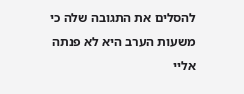להסלים את התגובה שלה כי משעות הערב היא לא פנתה אליי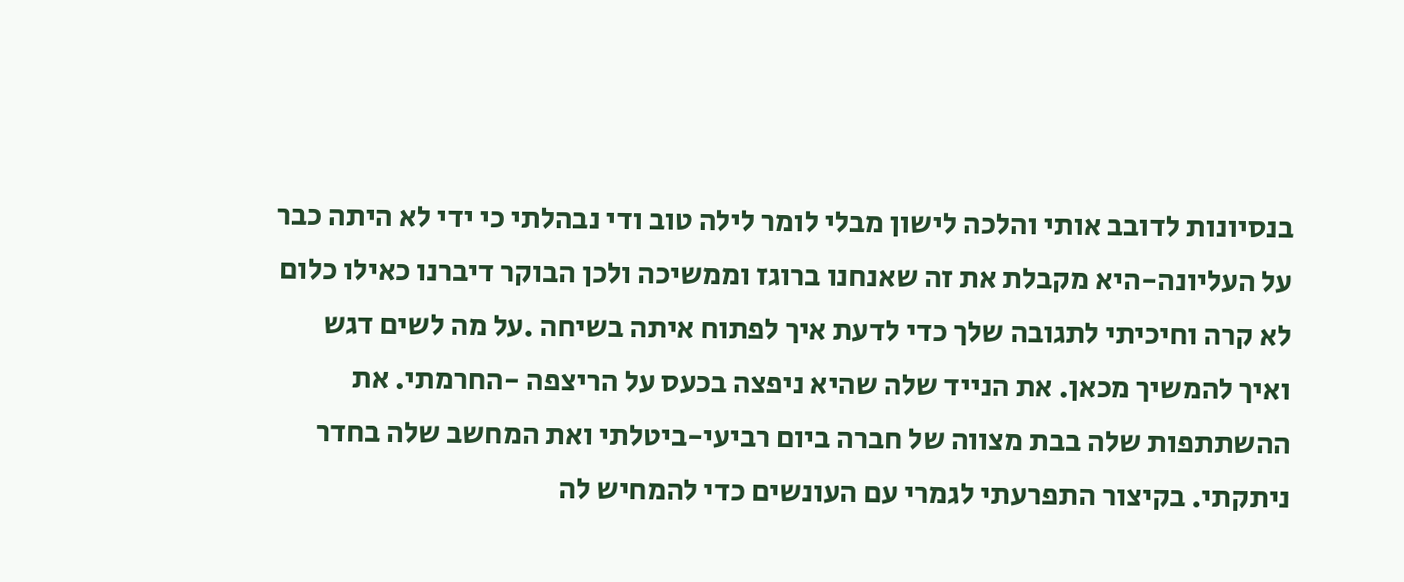בנסיונות לדובב אותי והלכה לישון מבלי לומר לילה טוב ודי נבהלתי כי ידי לא היתה כבר על העליונה-היא מקבלת את זה שאנחנו ברוגז וממשיכה ולכן הבוקר דיברנו כאילו כלום לא קרה וחיכיתי לתגובה שלך כדי לדעת איך לפתוח איתה בשיחה .על מה לשים דגש ואיך להמשיך מכאן. את הנייד שלה שהיא ניפצה בכעס על הריצפה -החרמתי. את ההשתתפות שלה בבת מצווה של חברה ביום רביעי-ביטלתי ואת המחשב שלה בחדר ניתקתי. בקיצור התפרעתי לגמרי עם העונשים כדי להמחיש לה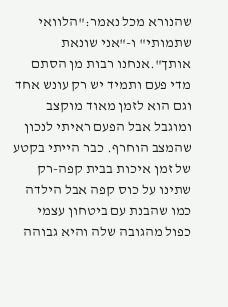שהנורא מכל נאמר:"הלוואי שתמותי" ו-"אני שונאת אותך".אנחנו רבות מן הסתם מדי פעם ותמיד יש רק עונש אחד וגם הוא לזמן מאוד מוקצב ומוגבל אבל הפעם ראיתי לנכון שהמצב הוחרף. כבר הייתי בקטע של זמן איכות בבית קפה-רק שתינו על כוס קפה אבל הילדה כמו שהבנת עם ביטחון עצמי כפול מהגובה שלה והיא גבוהה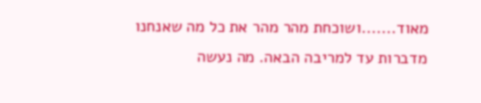מאוד.......ושוכחת מהר מהר את כל מה שאנחנו מדברות עד למריבה הבאה. מה נעשה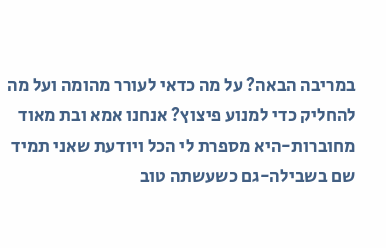במריבה הבאה? על מה כדאי לעורר מהומה ועל מה להחליק כדי למנוע פיצוץ? אנחנו אמא ובת מאוד מחוברות-היא מספרת לי הכל ויודעת שאני תמיד שם בשבילה-גם כשעשתה טוב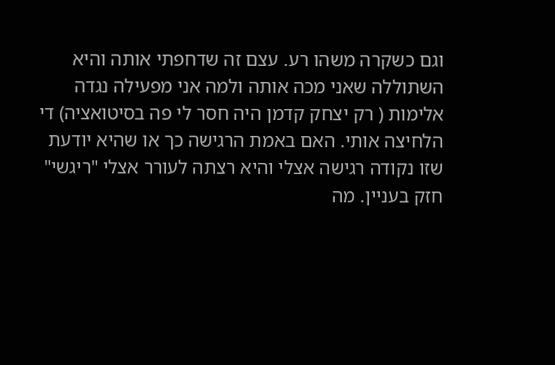וגם כשקרה משהו רע. עצם זה שדחפתי אותה והיא השתוללה שאני מכה אותה ולמה אני מפעילה נגדה אלימות ( רק יצחק קדמן היה חסר לי פה בסיטואציה) די הלחיצה אותי. האם באמת הרגישה כך או שהיא יודעת שזו נקודה רגישה אצלי והיא רצתה לעורר אצלי "ריגשי" חזק בעניין. מה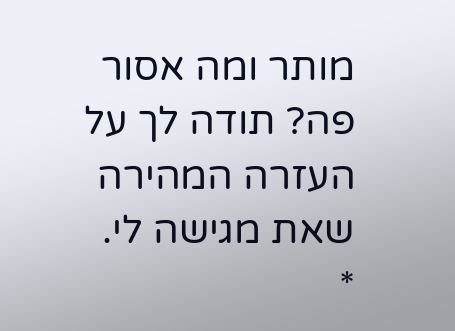מותר ומה אסור פה? תודה לך על העזרה המהירה שאת מגישה לי.
*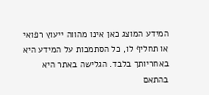המידע המוצג כאן אינו מהווה ייעוץ רפואי או תחליף לו, כל הסתמכות על המידע היא באחריותך בלבד. הגלישה באתר היא בהתאם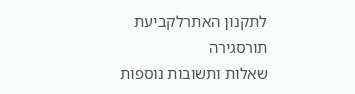לתקנון האתרלקביעת תורסגירה
שאלות ותשובות נוספות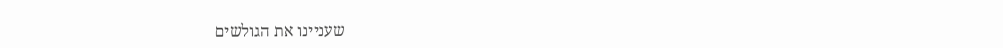שעניינו את הגולשים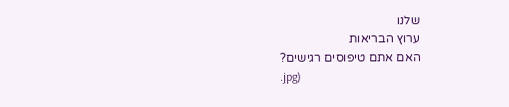שלנו
ערוץ הבריאות
האם אתם טיפוסים רגישים?
.jpg)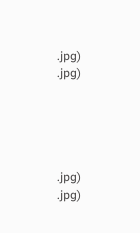.jpg)
.jpg)





.jpg)
.jpg)